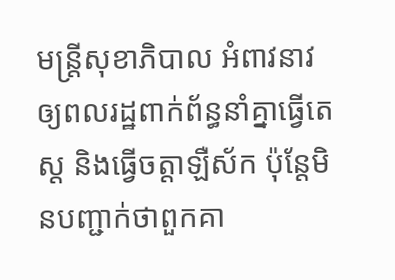មន្ត្រីសុខាភិបាល អំពាវនាវឲ្យពលរដ្ឋពាក់ព័ន្ធនាំគ្នាធ្វើតេស្ត និងធ្វើចត្តាឡឺស័ក ប៉ុន្តែមិនបញ្ជាក់ថាពួកគា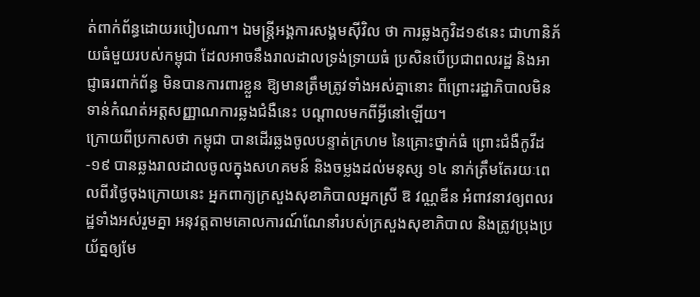ត់ពាក់ព័ន្ធដោយរបៀបណា។ ឯមន្ត្រីអង្គការសង្គមស៊ីវិល ថា ការឆ្លងកូវិដ១៩នេះ ជាហានិភ័យធំមួយរបស់កម្ពុជា ដែលអាចនឹងរាលដាលទ្រង់ទ្រាយធំ ប្រសិនបើប្រជាពលរដ្ឋ និងអាជ្ញាធរពាក់ព័ន្ធ មិនបានការពារខ្លួន ឱ្យមានត្រឹមត្រូវទាំងអស់គ្នានោះ ពីព្រោះរដ្ឋាភិបាលមិនទាន់កំណត់អត្តសញ្ញាណការឆ្លងជំងឺនេះ បណ្ដាលមកពីអ្វីនៅឡើយ។
ក្រោយពីប្រកាសថា កម្ពុជា បានដើរឆ្លងចូលបន្ទាត់ក្រហម នៃគ្រោះថ្នាក់ធំ ព្រោះជំងឺកូវីដ-១៩ បានឆ្លងរាលដាលចូលក្នុងសហគមន៍ និងចម្លងដល់មនុស្ស ១៤ នាក់ត្រឹមតែរយៈពេលពីរថ្ងៃចុងក្រោយនេះ អ្នកពាក្យក្រសួងសុខាភិបាលអ្នកស្រី ឱ វណ្ណឌីន អំពាវនាវឲ្យពលរដ្ឋទាំងអស់រួមគ្នា អនុវត្តតាមគោលការណ៍ណែនាំរបស់ក្រសួងសុខាភិបាល និងត្រូវប្រុងប្រយ័ត្នឲ្យមែ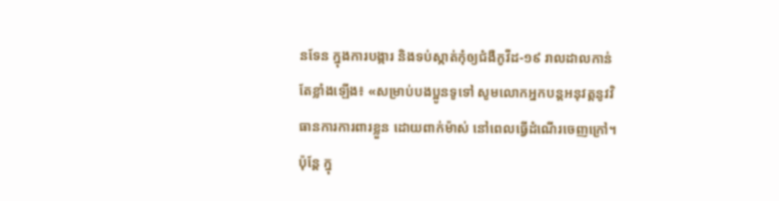នទែន ក្នុងការបង្ការ និងទប់ស្កាត់កុំឲ្យជំងឺកូវីដ-១៩ រាលដាលកាន់តែខ្លាំងឡើង៖ «សម្រាប់បងប្អូនទូទៅ សូមលោកអ្នកបន្តអនុវត្តនូវវិធានការការពារខ្លួន ដោយពាក់ម៉ាស់ នៅពេលធ្វើដំណើរចេញក្រៅ។ ប៉ុន្តែ ក្នុ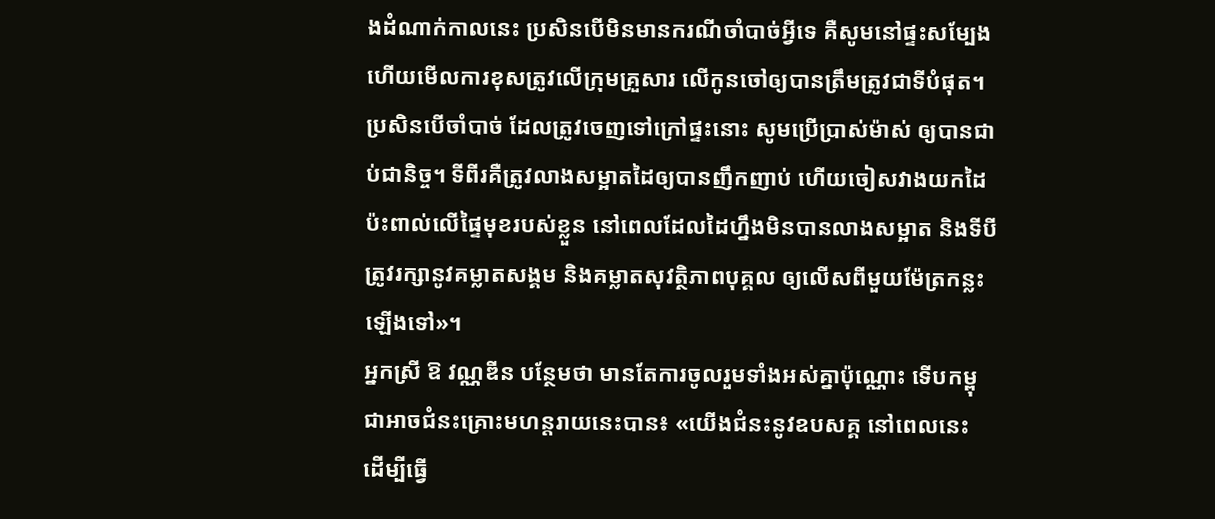ងដំណាក់កាលនេះ ប្រសិនបើមិនមានករណីចាំបាច់អ្វីទេ គឺសូមនៅផ្ទះសម្បែង ហើយមើលការខុសត្រូវលើក្រុមគ្រួសារ លើកូនចៅឲ្យបានត្រឹមត្រូវជាទីបំផុត។ ប្រសិនបើចាំបាច់ ដែលត្រូវចេញទៅក្រៅផ្ទះនោះ សូមប្រើប្រាស់ម៉ាស់ ឲ្យបានជាប់ជានិច្ច។ ទីពីរគឺត្រូវលាងសម្អាតដៃឲ្យបានញឹកញាប់ ហើយចៀសវាងយកដៃប៉ះពាល់លើផ្ទៃមុខរបស់ខ្លួន នៅពេលដែលដៃហ្នឹងមិនបានលាងសម្អាត និងទីបីត្រូវរក្សានូវគម្លាតសង្គម និងគម្លាតសុវត្ថិភាពបុគ្គល ឲ្យលើសពីមួយម៉ែត្រកន្លះ ឡើងទៅ»។
អ្នកស្រី ឱ វណ្ណឌីន បន្ថែមថា មានតែការចូលរួមទាំងអស់គ្នាប៉ុណ្ណោះ ទើបកម្ពុជាអាចជំនះគ្រោះមហន្តរាយនេះបាន៖ «យើងជំនះនូវឧបសគ្គ នៅពេលនេះ ដើម្បីធ្វើ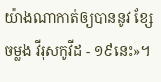យ៉ាងណាកាត់ឲ្យបាននូវ ខ្សែចម្លង វីរុសកូវីដ - ១៩នេះ»។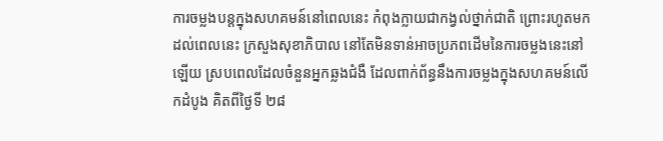ការចម្លងបន្តក្នុងសហគមន៍នៅពេលនេះ កំពុងក្លាយជាកង្វល់ថ្នាក់ជាតិ ព្រោះរហូតមកដល់ពេលនេះ ក្រសួងសុខាភិបាល នៅតែមិនទាន់អាចប្រភពដើមនៃការចម្លងនេះនៅឡើយ ស្របពេលដែលចំនួនអ្នកឆ្លងជំងឺ ដែលពាក់ព័ន្ធនឹងការចម្លងក្នុងសហគមន៍លើកដំបូង គិតពីថ្ងៃទី ២៨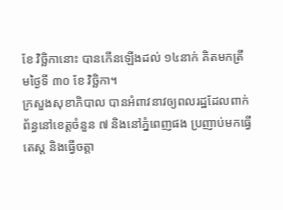ខែ វិច្ឆិកានោះ បានកើនឡើងដល់ ១៤នាក់ គិតមកត្រឹមថ្ងៃទី ៣០ ខែ វិច្ឆិកា។
ក្រសួងសុខាភិបាល បានអំពាវនាវឲ្យពលរដ្ឋដែលពាក់ព័ន្ធនៅខេត្តចំនួន ៧ និងនៅភ្នំពេញផង ប្រញាប់មកធ្វើតេស្ត និងធ្វើចត្តា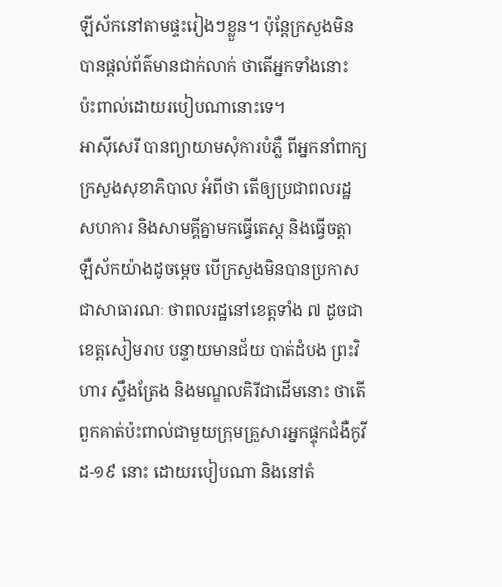ឡីស័កនៅតាមផ្ទះរៀងៗខ្លួន។ ប៉ុន្តែក្រសួងមិនបានផ្តល់ព័ត៌មានជាក់លាក់ ថាតើអ្នកទាំងនោះ ប៉ះពាល់ដោយរបៀបណានោះទេ។
អាស៊ីសេរី បានព្យាយាមសុំការបំភ្លឺ ពីអ្នកនាំពាក្យក្រសួងសុខាភិបាល អំពីថា តើឲ្យប្រជាពលរដ្ឋ សហការ និងសាមគ្គីគ្នាមកធ្វើតេស្ត និងធ្វើចត្តាឡឺស័កយ៉ាងដូចម្តេច បើក្រសួងមិនបានប្រកាសជាសាធារណៈ ថាពលរដ្ឋនៅខេត្តទាំង ៧ ដូចជាខេត្តសៀមរាប បន្ទាយមានជ័យ បាត់ដំបង ព្រះវិហារ ស្ទឹងត្រែង និងមណ្ឌលគិរីជាដើមនោះ ថាតើពួកគាត់ប៉ះពាល់ជាមួយក្រុមគ្រួសារអ្នកផ្ទុកជំងឺកូវីដ-១៩ នោះ ដោយរបៀបណា និងនៅតំ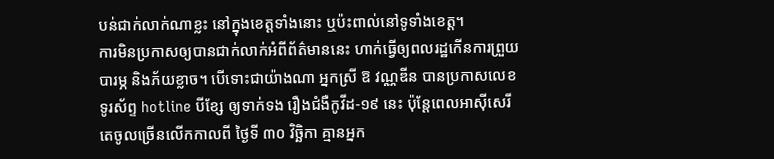បន់ជាក់លាក់ណាខ្លះ នៅក្នុងខេត្តទាំងនោះ ឬប៉ះពាល់នៅទូទាំងខេត្ត។
ការមិនប្រកាសឲ្យបានជាក់លាក់អំពីព័ត៌មាននេះ ហាក់ធ្វើឲ្យពលរដ្ឋកើនការព្រួយបារម្ភ និងភ័យខ្លាច។ បើទោះជាយ៉ាងណា អ្នកស្រី ឱ វណ្ណឌីន បានប្រកាសលេខទូរស័ព្ទ hotline បីខ្សែ ឲ្យទាក់ទង រឿងជំងឺកូវីដ-១៩ នេះ ប៉ុន្តែពេលអាស៊ីសេរី តេចូលច្រើនលើកកាលពី ថ្ងៃទី ៣០ វិច្ឆិកា គ្មានអ្នក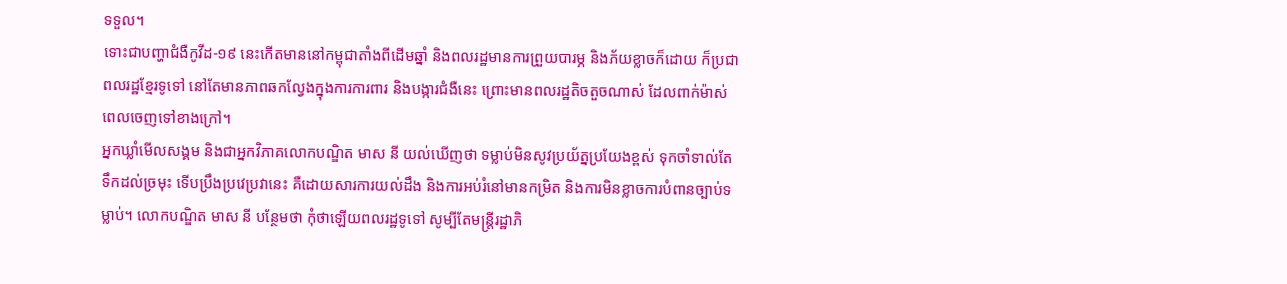ទទួល។
ទោះជាបញ្ហាជំងឺកូវីដ-១៩ នេះកើតមាននៅកម្ពុជាតាំងពីដើមឆ្នាំ និងពលរដ្ឋមានការព្រួយបារម្ភ និងភ័យខ្លាចក៏ដោយ ក៏ប្រជាពលរដ្ឋខ្មែរទូទៅ នៅតែមានភាពឆកល្វែងក្នុងការការពារ និងបង្ការជំងឺនេះ ព្រោះមានពលរដ្ឋតិចតួចណាស់ ដែលពាក់ម៉ាស់ ពេលចេញទៅខាងក្រៅ។
អ្នកឃ្លាំមើលសង្គម និងជាអ្នកវិភាគលោកបណ្ឌិត មាស នី យល់ឃើញថា ទម្លាប់មិនសូវប្រយ័ត្នប្រយែងខ្ពស់ ទុកចាំទាល់តែទឹកដល់ច្រមុះ ទើបប្រឹងប្រវេប្រវានេះ គឺដោយសារការយល់ដឹង និងការអប់រំនៅមានកម្រិត និងការមិនខ្លាចការបំពានច្បាប់ទម្លាប់។ លោកបណ្ឌិត មាស នី បន្ថែមថា កុំថាឡើយពលរដ្ឋទូទៅ សូម្បីតែមន្ត្រីរដ្ឋាភិ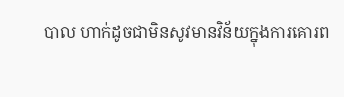បាល ហាក់ដូចជាមិនសូវមានវិន័យក្នុងការគោរព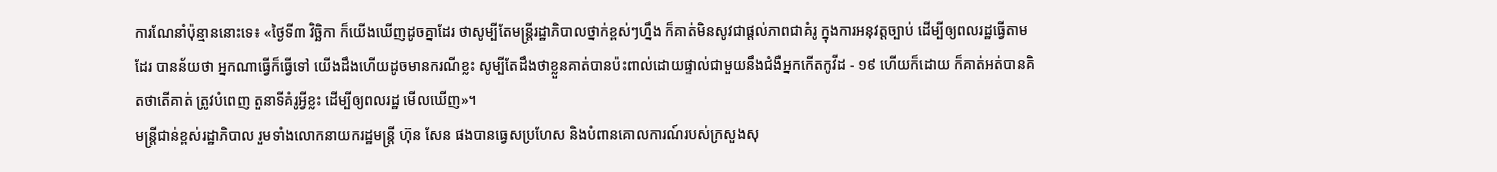ការណែនាំប៉ុន្មាននោះទេ៖ «ថ្ងៃទី៣ វិច្ឆិកា ក៏យើងឃើញដូចគ្នាដែរ ថាសូម្បីតែមន្ត្រីរដ្ឋាភិបាលថ្នាក់ខ្ពស់ៗហ្នឹង ក៏គាត់មិនសូវជាផ្តល់ភាពជាគំរូ ក្នុងការអនុវត្តច្បាប់ ដើម្បីឲ្យពលរដ្ឋធ្វើតាមដែរ បានន័យថា អ្នកណាធ្វើក៏ធ្វើទៅ យើងដឹងហើយដូចមានករណីខ្លះ សូម្បីតែដឹងថាខ្លួនគាត់បានប៉ះពាល់ដោយផ្ទាល់ជាមួយនឹងជំងឺអ្នកកើតកូវីដ - ១៩ ហើយក៏ដោយ ក៏គាត់អត់បានគិតថាតើគាត់ ត្រូវបំពេញ តួនាទីគំរូអ្វីខ្លះ ដើម្បីឲ្យពលរដ្ឋ មើលឃើញ»។
មន្ត្រីជាន់ខ្ពស់រដ្ឋាភិបាល រួមទាំងលោកនាយករដ្ឋមន្ត្រី ហ៊ុន សែន ផងបានធ្វេសប្រហែស និងបំពានគោលការណ៍របស់ក្រសួងសុ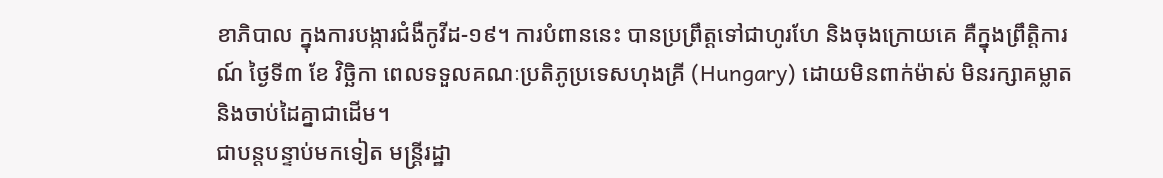ខាភិបាល ក្នុងការបង្ការជំងឺកូវីដ-១៩។ ការបំពាននេះ បានប្រព្រឹត្តទៅជាហូរហែ និងចុងក្រោយគេ គឺក្នុងព្រឹត្តិការណ៍ ថ្ងៃទី៣ ខែ វិច្ឆិកា ពេលទទួលគណៈប្រតិភូប្រទេសហុងគ្រី (Hungary) ដោយមិនពាក់ម៉ាស់ មិនរក្សាគម្លាត និងចាប់ដៃគ្នាជាដើម។
ជាបន្តបន្ទាប់មកទៀត មន្ត្រីរដ្ឋា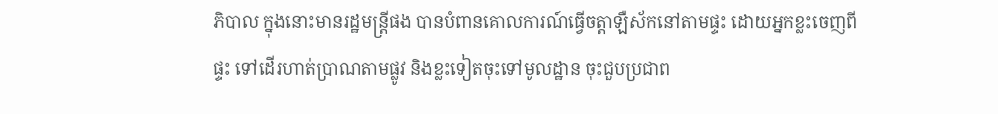ភិបាល ក្នុងនោះមានរដ្ឋមន្ត្រីផង បានបំពានគោលការណ៍ធ្វើចត្តាឡឺស័កនៅតាមផ្ទះ ដោយអ្នកខ្លះចេញពីផ្ទះ ទៅដើរហាត់ប្រាណតាមផ្លូវ និងខ្លះទៀតចុះទៅមូលដ្ឋាន ចុះជួបប្រជាព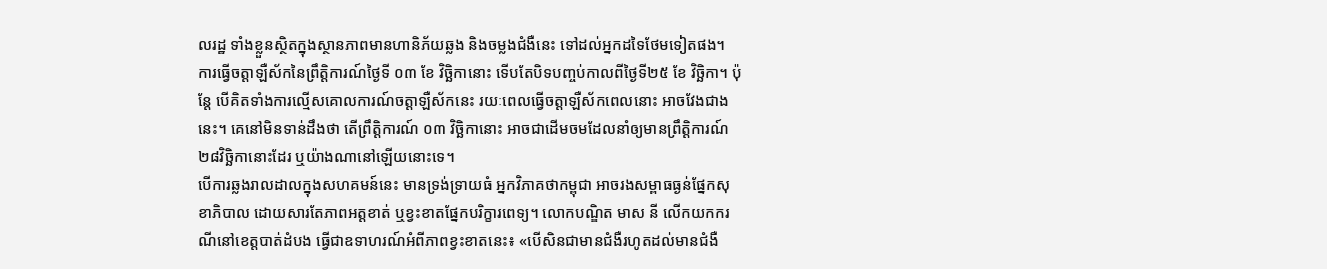លរដ្ឋ ទាំងខ្លួនស្ថិតក្នុងស្ថានភាពមានហានិភ័យឆ្លង និងចម្លងជំងឺនេះ ទៅដល់អ្នកដទៃថែមទៀតផង។
ការធ្វើចត្តាឡឺស័កនៃព្រឹត្តិការណ៍ថ្ងៃទី ០៣ ខែ វិច្ឆិកានោះ ទើបតែបិទបញ្ចប់កាលពីថ្ងៃទី២៥ ខែ វិច្ឆិកា។ ប៉ុន្តែ បើគិតទាំងការល្មើសគោលការណ៍ចត្តាឡឺស័កនេះ រយៈពេលធ្វើចត្តាឡឺស័កពេលនោះ អាចវែងជាងនេះ។ គេនៅមិនទាន់ដឹងថា តើព្រឹត្តិការណ៍ ០៣ វិច្ឆិកានោះ អាចជាដើមចមដែលនាំឲ្យមានព្រឹត្តិការណ៍ ២៨វិច្ឆិកានោះដែរ ឬយ៉ាងណានៅឡើយនោះទេ។
បើការឆ្លងរាលដាលក្នុងសហគមន៍នេះ មានទ្រង់ទ្រាយធំ អ្នកវិភាគថាកម្ពុជា អាចរងសម្ពាធធ្ងន់ផ្នែកសុខាភិបាល ដោយសារតែភាពអត្តខាត់ ឬខ្វះខាតផ្នែកបរិក្ខារពេទ្យ។ លោកបណ្ឌិត មាស នី លើកយកករណីនៅខេត្តបាត់ដំបង ធ្វើជាឧទាហរណ៍អំពីភាពខ្វះខាតនេះ៖ «បើសិនជាមានជំងឺរហូតដល់មានជំងឺ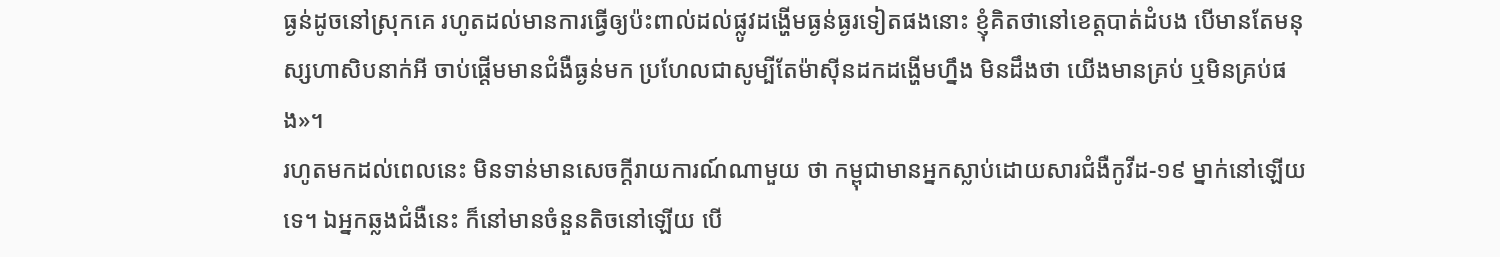ធ្ងន់ដូចនៅស្រុកគេ រហូតដល់មានការធ្វើឲ្យប៉ះពាល់ដល់ផ្លូវដង្ហើមធ្ងន់ធ្ងរទៀតផងនោះ ខ្ញុំគិតថានៅខេត្តបាត់ដំបង បើមានតែមនុស្សហាសិបនាក់អី ចាប់ផ្តើមមានជំងឺធ្ងន់មក ប្រហែលជាសូម្បីតែម៉ាស៊ីនដកដង្ហើមហ្នឹង មិនដឹងថា យើងមានគ្រប់ ឬមិនគ្រប់ផង»។
រហូតមកដល់ពេលនេះ មិនទាន់មានសេចក្ដីរាយការណ៍ណាមួយ ថា កម្ពុជាមានអ្នកស្លាប់ដោយសារជំងឺកូវីដ-១៩ ម្នាក់នៅឡើយទេ។ ឯអ្នកឆ្លងជំងឺនេះ ក៏នៅមានចំនួនតិចនៅឡើយ បើ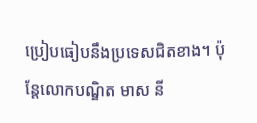ប្រៀបធៀបនឹងប្រទេសជិតខាង។ ប៉ុន្តែលោកបណ្ឌិត មាស នី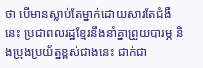ថា បើមានស្លាប់តែម្នាក់ដោយសារតែជំងឺនេះ ប្រជាពលរដ្ឋខ្មែរនឹងនាំគ្នាព្រួយបារម្ភ និងប្រុងប្រយ័ត្នខ្ពស់ជាងនេះ ជាក់ជា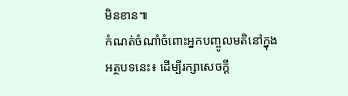មិនខាន៕
កំណត់ចំណាំចំពោះអ្នកបញ្ចូលមតិនៅក្នុងអត្ថបទនេះ៖ ដើម្បីរក្សាសេចក្ដី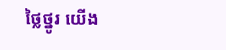ថ្លៃថ្នូរ យើង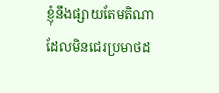ខ្ញុំនឹងផ្សាយតែមតិណា ដែលមិនជេរប្រមាថដ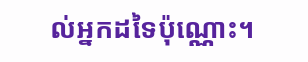ល់អ្នកដទៃប៉ុណ្ណោះ។